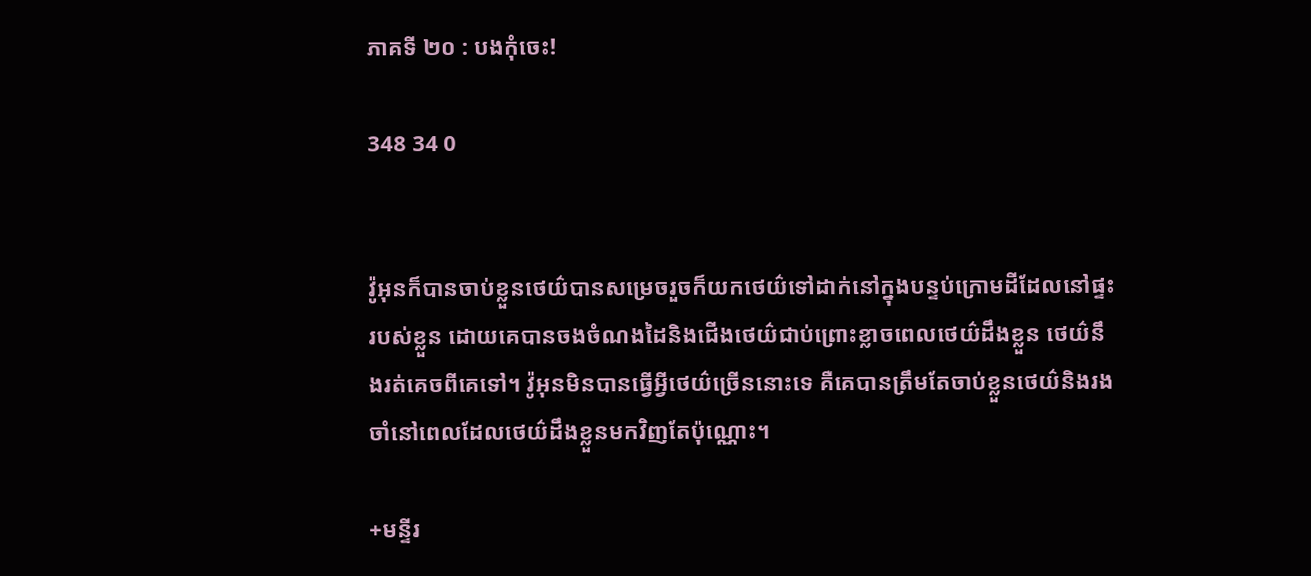ភាគទី ២០ : បងកុំចេះ!

348 34 0


វ៉ូអុនក៏បានចាប់ខ្លួនថេយ៌បានសម្រេចរួចក៏យកថេយ៌ទៅដាក់នៅក្នុងបន្ទប់ក្រោមដីដែលនៅផ្ទះរបស់ខ្លួន ដោយគេបានចងចំណងដៃនិងជើងថេយ៌ជាប់ព្រោះខ្លាចពេលថេយ៌ដឹងខ្លួន ថេយ៌នឹងរត់គេចពីគេទៅ។ វ៉ូអុនមិនបានធ្វើអ្វីថេយ៌ច្រើននោះទេ គឺគេបានត្រឹមតែចាប់ខ្លួនថេយ៌និងរងចាំនៅពេលដែលថេយ៌ដឹងខ្លួនមកវិញតែប៉ុណ្ណោះ។

+មន្ទីរ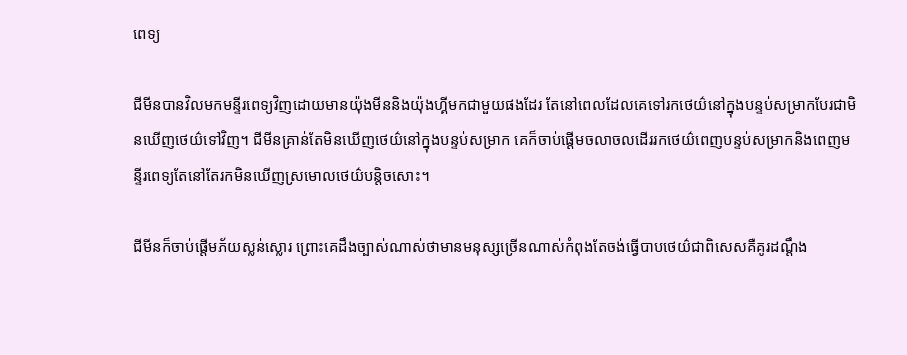ពេទ្យ

ជីមីនបានវិលមកមន្ទីរពេទ្យវិញដោយមានយ៉ុងមីននិងយ៉ុងហ្គីមកជាមួយផងដែរ តែនៅពេលដែលគេទៅរកថេយ៌នៅក្នុងបន្ទប់សម្រាកបែរជាមិនឃើញថេយ៌ទៅវិញ។ ជីមីនគ្រាន់តែមិនឃើញថេយ៌នៅក្នុងបន្ទប់សម្រាក គេក៏ចាប់ផ្ដើមចលាចលដើររកថេយ៌ពេញបន្ទប់សម្រាកនិងពេញមន្ទីរពេទ្យតែនៅតែរកមិនឃើញស្រមោលថេយ៌បន្តិចសោះ។

ជីមីនក៏ចាប់ផ្ដើមភ័យស្លន់ស្លោរ ព្រោះគេដឹងច្បាស់ណាស់ថាមានមនុស្សច្រើនណាស់កំពុងតែចង់ធ្វើបាបថេយ៌ជាពិសេសគឺគូរដណ្ដឹង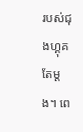របស់ជុងហ្គុគតែម្ដង។ ពេ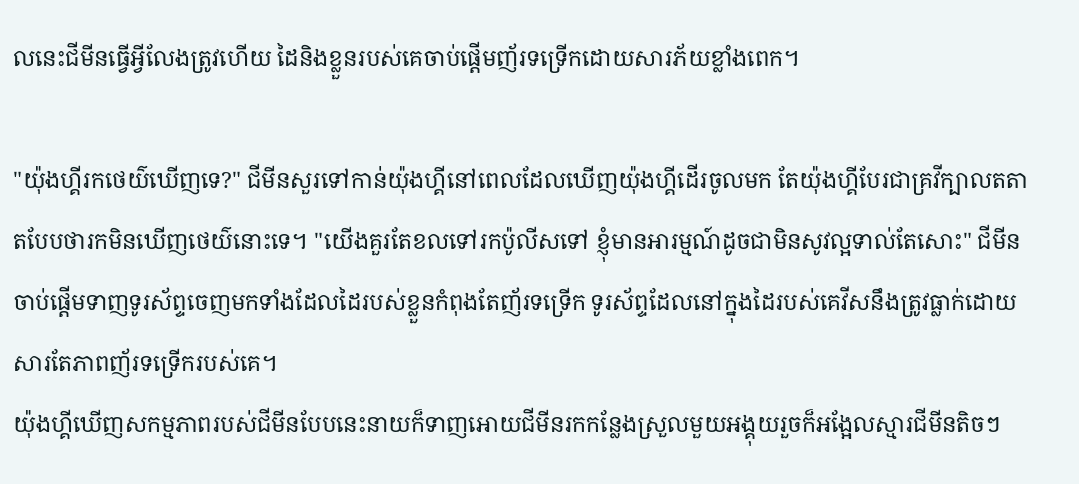លនេះជីមីនធ្វើអ្វីលែងត្រូវហើយ ដៃនិងខ្លួនរបស់គេចាប់ផ្ដើមញ័រទទ្រើកដោយសារភ័យខ្លាំងពេក។

"យ៉ុងហ្គីរកថេយ៌ឃើញទេ?" ជីមីនសួរទៅកាន់យ៉ុងហ្គីនៅពេលដែលឃើញយ៉ុងហ្គីដើរចូលមក តែយ៉ុងហ្គីបែរជាគ្រវីក្បាលតតាតបែបថារកមិនឃើញថេយ៌នោះទេ។ "យើងគួរតែខលទៅរកប៉ូលីសទៅ ខ្ញុំមានអារម្មណ៍ដូចជាមិនសូវល្អទាល់តែសោះ" ជីមីនចាប់ផ្ដើមទាញទូរស័ព្ទចេញមកទាំងដែលដៃរបស់ខ្លួនកំពុងតែញ័រទទ្រើក ទូរស័ព្ទដែលនៅក្នុងដៃរបស់គេវីសនឹងត្រូវធ្លាក់ដោយសារតែភាពញ័រទទ្រើករបស់គេ។
យ៉ុងហ្គីឃើញសកម្មភាពរបស់ជីមីនបែបនេះនាយក៏ទាញអោយជីមីនរកកន្លែងស្រួលមួយអង្គុយរួចក៏អង្អែលស្មារជីមីនតិចៗ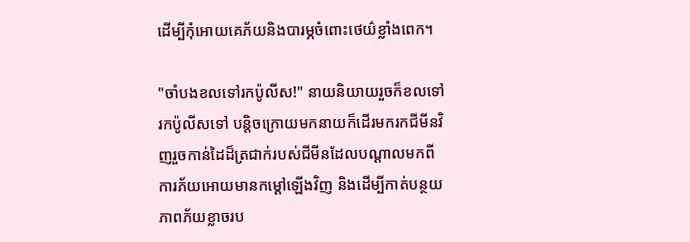ដើម្បីកុំអោយគេភ័យនិងបារម្ភចំពោះថេយ៌ខ្លាំងពេក។

"ចាំបងខលទៅរកប៉ូលីស!" នាយនិយាយរួចក៏ខលទៅរកប៉ូលីសទៅ បន្តិចក្រោយមកនាយក៏ដើរមករកជីមីនវិញរួចកាន់ដៃដ៏ត្រជាក់របស់ជីមីនដែលបណ្ដាលមកពីការភ័យអោយមានកម្ដៅឡើងវិញ និងដើម្បីកាត់បន្ថយភាពភ័យខ្លាចរប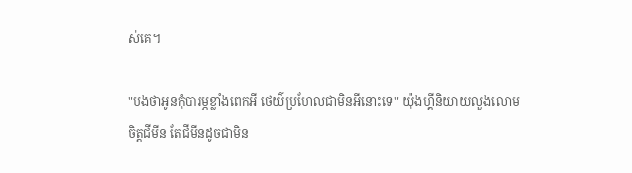ស់គេ។

"បងថាអូនកុំបារម្ភខ្លាំងពេកអី ថេយ៌ប្រហែលជាមិនអីនោះទេ" យ៉ុងហ្គីនិយាយលួងលោមចិត្តជីមីន តែជីមីនដូចជាមិន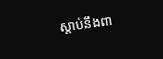ស្ដាប់នឹងពា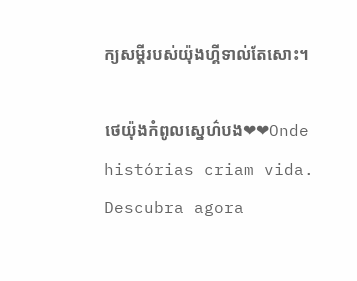ក្យសម្ដីរបស់យ៉ុងហ្គីទាល់តែសោះ។

ថេយ៉ុងកំពូលស្នេហ៌បង❤❤Onde histórias criam vida. Descubra agora